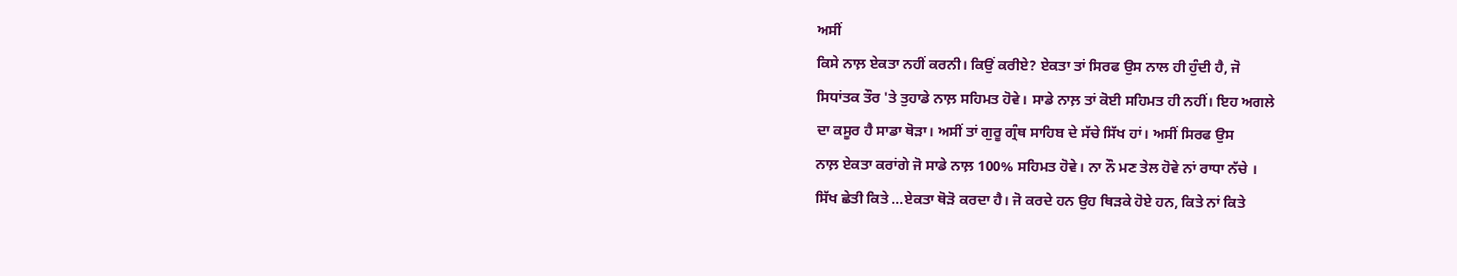ਅਸੀਂ
ਕਿਸੇ ਨਾਲ਼ ਏਕਤਾ ਨਹੀਂ ਕਰਨੀ। ਕਿਉਂ ਕਰੀਏ? ਏਕਤਾ ਤਾਂ ਸਿਰਫ ਉਸ ਨਾਲ ਹੀ ਹੁੰਦੀ ਹੈ, ਜੋ
ਸਿਧਾਂਤਕ ਤੌਰ 'ਤੇ ਤੁਹਾਡੇ ਨਾਲ਼ ਸਹਿਮਤ ਹੋਵੇ। ਸਾਡੇ ਨਾਲ਼ ਤਾਂ ਕੋਈ ਸਹਿਮਤ ਹੀ ਨਹੀਂ। ਇਹ ਅਗਲੇ
ਦਾ ਕਸੂਰ ਹੈ ਸਾਡਾ ਥੋੜਾ। ਅਸੀਂ ਤਾਂ ਗੁਰੂ ਗ੍ਰੰਥ ਸਾਹਿਬ ਦੇ ਸੱਚੇ ਸਿੱਖ ਹਾਂ। ਅਸੀਂ ਸਿਰਫ ਉਸ
ਨਾਲ਼ ਏਕਤਾ ਕਰਾਂਗੇ ਜੋ ਸਾਡੇ ਨਾਲ਼ 100% ਸਹਿਮਤ ਹੋਵੇ। ਨਾ ਨੌ ਮਣ ਤੇਲ ਹੋਵੇ ਨਾਂ ਰਾਧਾ ਨੱਚੇ ।
ਸਿੱਖ ਛੇਤੀ ਕਿਤੇ ...ਏਕਤਾ ਥੋੜੋ ਕਰਦਾ ਹੈ। ਜੋ ਕਰਦੇ ਹਨ ਉਹ ਥਿੜਕੇ ਹੋਏ ਹਨ, ਕਿਤੇ ਨਾਂ ਕਿਤੇ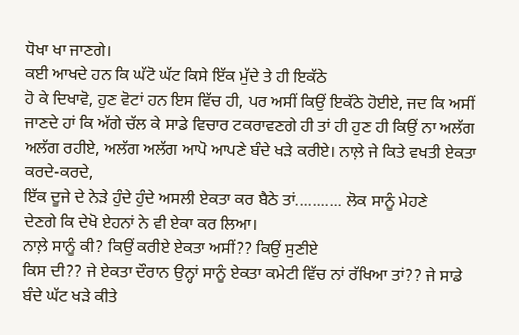ਧੋਖਾ ਖਾ ਜਾਣਗੇ।
ਕਈ ਆਖਦੇ ਹਨ ਕਿ ਘੱਟੋ ਘੱਟ ਕਿਸੇ ਇੱਕ ਮੁੱਦੇ ਤੇ ਹੀ ਇਕੱਠੇ
ਹੋ ਕੇ ਦਿਖਾਵੋ, ਹੁਣ ਵੋਟਾਂ ਹਨ ਇਸ ਵਿੱਚ ਹੀ, ਪਰ ਅਸੀਂ ਕਿਉਂ ਇਕੱਠੇ ਹੋਈਏ, ਜਦ ਕਿ ਅਸੀਂ
ਜਾਣਦੇ ਹਾਂ ਕਿ ਅੱਗੇ ਚੱਲ ਕੇ ਸਾਡੇ ਵਿਚਾਰ ਟਕਰਾਵਣਗੇ ਹੀ ਤਾਂ ਹੀ ਹੁਣ ਹੀ ਕਿਉਂ ਨਾ ਅਲੱਗ
ਅਲੱਗ ਰਹੀਏ, ਅਲੱਗ ਅਲੱਗ ਆਪੋ ਆਪਣੇ ਬੰਦੇ ਖੜੇ ਕਰੀਏ। ਨਾਲ਼ੇ ਜੇ ਕਿਤੇ ਵਖਤੀ ਏਕਤਾ ਕਰਦੇ-ਕਰਦੇ,
ਇੱਕ ਦੂਜੇ ਦੇ ਨੇੜੇ ਹੁੰਦੇ ਹੁੰਦੇ ਅਸਲੀ ਏਕਤਾ ਕਰ ਬੈਠੇ ਤਾਂ........... ਲੋਕ ਸਾਨੂੰ ਮੇਹਣੇ
ਦੇਣਗੇ ਕਿ ਦੇਖੋ ਏਹਨਾਂ ਨੇ ਵੀ ਏਕਾ ਕਰ ਲਿਆ।
ਨਾਲ਼ੇ ਸਾਨੂੰ ਕੀ? ਕਿਉਂ ਕਰੀਏ ਏਕਤਾ ਅਸੀਂ?? ਕਿਉਂ ਸੁਣੀਏ
ਕਿਸ ਦੀ?? ਜੇ ਏਕਤਾ ਦੌਰਾਨ ਉਨ੍ਹਾਂ ਸਾਨੂੰ ਏਕਤਾ ਕਮੇਟੀ ਵਿੱਚ ਨਾਂ ਰੱਖਿਆ ਤਾਂ?? ਜੇ ਸਾਡੇ
ਬੰਦੇ ਘੱਟ ਖੜੇ ਕੀਤੇ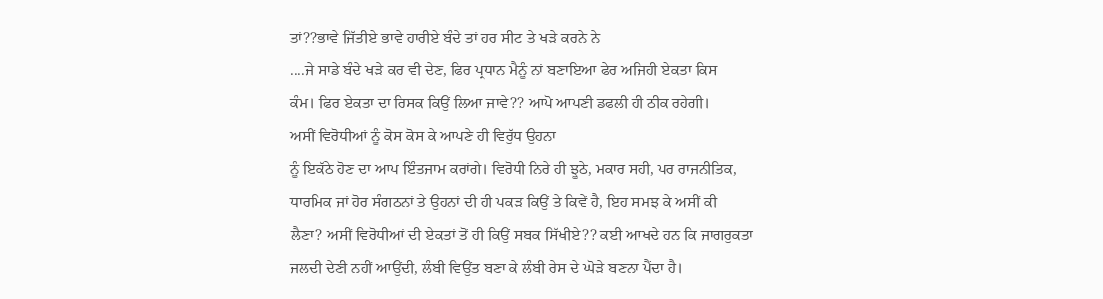ਤਾਂ??ਭਾਵੇ ਜਿੱਤੀਏ ਭਾਵੇ ਹਾਰੀਏ ਬੰਦੇ ਤਾਂ ਹਰ ਸੀਟ ਤੇ ਖੜੇ ਕਰਨੇ ਨੇ
....ਜੇ ਸਾਡੇ ਬੰਦੇ ਖੜੇ ਕਰ ਵੀ ਦੇਣ, ਫਿਰ ਪ੍ਰਧਾਨ ਮੈਨੂੰ ਨਾਂ ਬਣਾਇਆ ਫੇਰ ਅਜਿਹੀ ਏਕਤਾ ਕਿਸ
ਕੰਮ। ਫਿਰ ਏਕਤਾ ਦਾ ਰਿਸਕ ਕਿਉਂ ਲਿਆ ਜਾਵੇ?? ਆਪੋ ਆਪਣੀ ਡਫਲੀ ਹੀ ਠੀਕ ਰਹੇਗੀ।
ਅਸੀਂ ਵਿਰੋਧੀਆਂ ਨੂੰ ਕੋਸ ਕੋਸ ਕੇ ਆਪਣੇ ਹੀ ਵਿਰੁੱਧ ਉਹਨਾ
ਨੂੰ ਇਕੱਠੇ ਹੋਣ ਦਾ ਆਪ ਇੰਤਜਾਮ ਕਰਾਂਗੇ। ਵਿਰੋਧੀ ਨਿਰੇ ਹੀ ਝੂਠੇ, ਮਕਾਰ ਸਹੀ, ਪਰ ਰਾਜਨੀਤਿਕ,
ਧਾਰਮਿਕ ਜਾਂ ਹੋਰ ਸੰਗਠਨਾਂ ਤੇ ਉਹਨਾਂ ਦੀ ਹੀ ਪਕੜ ਕਿਉਂ ਤੇ ਕਿਵੇਂ ਹੈ, ਇਹ ਸਮਝ ਕੇ ਅਸੀਂ ਕੀ
ਲੈਣਾ? ਅਸੀਂ ਵਿਰੋਧੀਆਂ ਦੀ ਏਕਤਾਂ ਤੋਂ ਹੀ ਕਿਉਂ ਸਬਕ ਸਿੱਖੀਏ?? ਕਈ ਆਖਦੇ ਹਨ ਕਿ ਜਾਗਰੁਕਤਾ
ਜਲਦੀ ਦੇਣੀ ਨਹੀਂ ਆਉਂਦੀ, ਲੰਬੀ ਵਿਉਂਤ ਬਣਾ ਕੇ ਲੰਬੀ ਰੇਸ ਦੇ ਘੋੜੇ ਬਣਨਾ ਪੈਂਦਾ ਹੈ।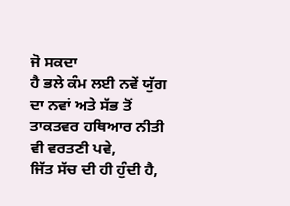ਜੋ ਸਕਦਾ
ਹੈ ਭਲੇ ਕੰਮ ਲਈ ਨਵੇਂ ਯੁੱਗ ਦਾ ਨਵਾਂ ਅਤੇ ਸੱਭ ਤੋਂ ਤਾਕਤਵਰ ਹਥਿਆਰ ਨੀਤੀ ਵੀ ਵਰਤਣੀ ਪਵੇ,
ਜਿੱਤ ਸੱਚ ਦੀ ਹੀ ਹੁੰਦੀ ਹੈ,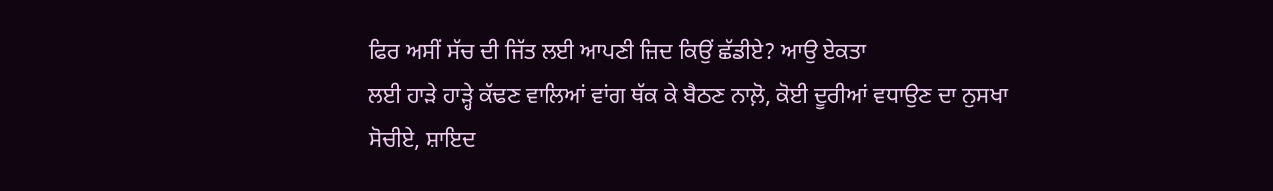ਫਿਰ ਅਸੀਂ ਸੱਚ ਦੀ ਜਿੱਤ ਲਈ ਆਪਣੀ ਜ਼ਿਦ ਕਿਉਂ ਛੱਡੀਏ? ਆਉ ਏਕਤਾ
ਲਈ ਹਾੜੇ ਹਾੜ੍ਹੇ ਕੱਢਣ ਵਾਲਿਆਂ ਵਾਂਗ ਥੱਕ ਕੇ ਬੈਠਣ ਨਾਲ਼ੋ, ਕੋਈ ਦੂਰੀਆਂ ਵਧਾਉਣ ਦਾ ਨੁਸਖਾ
ਸੋਚੀਏ, ਸ਼ਾਇਦ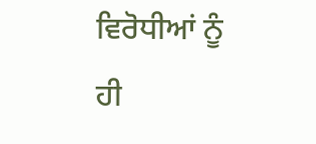ਵਿਰੋਧੀਆਂ ਨੂੰ ਹੀ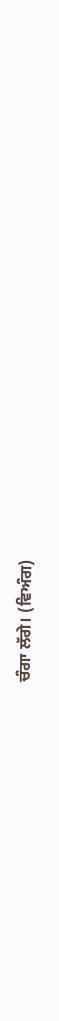ਚੰਗਾ ਲੱਗੇ। (ਵਿਅੰਗ)